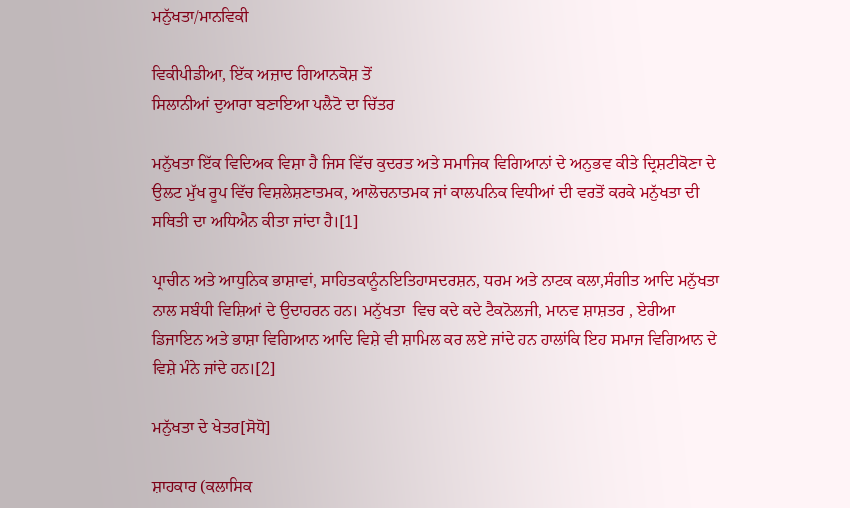ਮਨੁੱਖਤਾ/ਮਾਨਵਿਕੀ

ਵਿਕੀਪੀਡੀਆ, ਇੱਕ ਅਜ਼ਾਦ ਗਿਆਨਕੋਸ਼ ਤੋਂ
ਸਿਲਾਨੀਆਂ ਦੁਆਰਾ ਬਣਾਇਆ ਪਲੈਟੋ ਦਾ ਚਿੱਤਰ

ਮਨੁੱਖਤਾ ਇੱਕ ਵਿਦਿਅਕ ਵਿਸ਼ਾ ਹੈ ਜਿਸ ਵਿੱਚ ਕੁਦਰਤ ਅਤੇ ਸਮਾਜਿਕ ਵਿਗਿਆਨਾਂ ਦੇ ਅਨੁਭਵ ਕੀਤੇ ਦ੍ਰਿਸ਼ਟੀਕੋਣਾ ਦੇ ਉਲਟ ਮੁੱਖ ਰੂਪ ਵਿੱਚ ਵਿਸ਼ਲੇਸ਼ਣਾਤਮਕ, ਆਲੋਚਨਾਤਮਕ ਜਾਂ ਕਾਲਪਨਿਕ ਵਿਧੀਆਂ ਦੀ ਵਰਤੋਂ ਕਰਕੇ ਮਨੁੱਖਤਾ ਦੀ ਸਥਿਤੀ ਦਾ ਅਧਿਐਨ ਕੀਤਾ ਜਾਂਦਾ ਹੈ।[1]

ਪ੍ਰਾਚੀਨ ਅਤੇ ਆਧੁਨਿਕ ਭਾਸ਼ਾਵਾਂ, ਸਾਹਿਤਕਾਨੂੰਨਇਤਿਹਾਸਦਰਸ਼ਨ, ਧਰਮ ਅਤੇ ਨਾਟਕ ਕਲਾ,ਸੰਗੀਤ ਆਦਿ ਮਨੁੱਖਤਾ ਨਾਲ ਸਬੰਧੀ ਵਿਸ਼ਿਆਂ ਦੇ ਉਦਾਹਰਨ ਹਨ। ਮਨੁੱਖਤਾ  ਵਿਚ ਕਦੇ ਕਦੇ ਟੈਕਨੋਲਜੀ, ਮਾਨਵ ਸ਼ਾਸ਼ਤਰ , ਏਰੀਆ ਡਿਜਾਇਨ ਅਤੇ ਭਾਸ਼ਾ ਵਿਗਿਆਨ ਆਦਿ ਵਿਸ਼ੇ ਵੀ ਸ਼ਾਮਿਲ ਕਰ ਲਏ ਜਾਂਦੇ ਹਨ ਹਾਲਾਂਕਿ ਇਹ ਸਮਾਜ ਵਿਗਿਆਨ ਦੇ ਵਿਸ਼ੇ ਮੰਨੇ ਜਾਂਦੇ ਹਨ।[2]

ਮਨੁੱਖਤਾ ਦੇ ਖੇਤਰ[ਸੋਧੋ]

ਸ਼ਾਹਕਾਰ (ਕਲਾਸਿਕ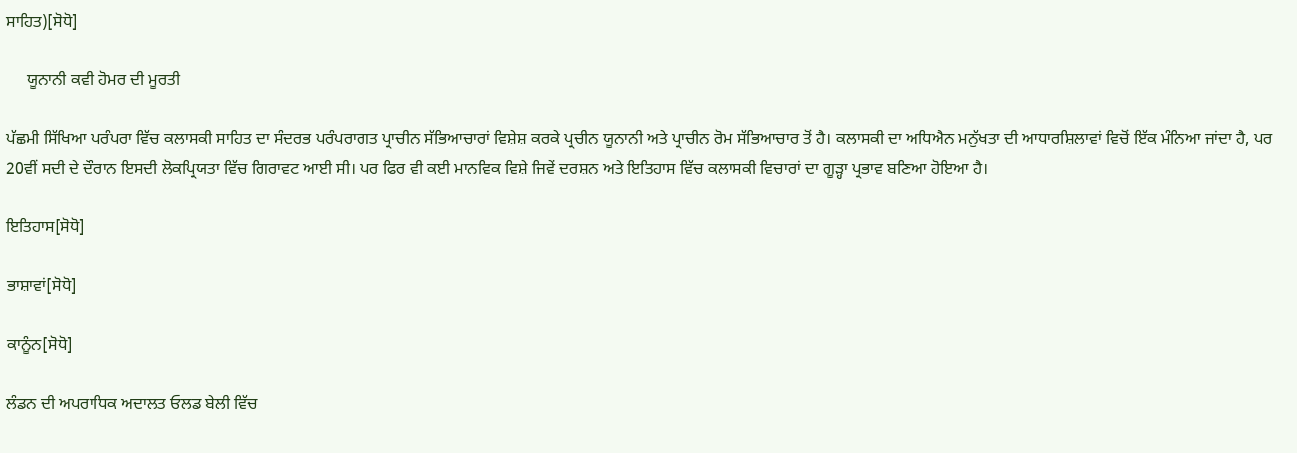ਸਾਹਿਤ)[ਸੋਧੋ]

     ਯੂਨਾਨੀ ਕਵੀ ਹੋਮਰ ਦੀ ਮੂਰਤੀ

ਪੱਛਮੀ ਸਿੱਖਿਆ ਪਰੰਪਰਾ ਵਿੱਚ ਕਲਾਸਕੀ ਸਾਹਿਤ ਦਾ ਸੰਦਰਭ ਪਰੰਪਰਾਗਤ ਪ੍ਰਾਚੀਨ ਸੱਭਿਆਚਾਰਾਂ ਵਿਸ਼ੇਸ਼ ਕਰਕੇ ਪ੍ਰਚੀਨ ਯੂਨਾਨੀ ਅਤੇ ਪ੍ਰਾਚੀਨ ਰੋਮ ਸੱਭਿਆਚਾਰ ਤੋਂ ਹੈ। ਕਲਾਸਕੀ ਦਾ ਅਧਿਐਨ ਮਨੁੱਖਤਾ ਦੀ ਆਧਾਰਸ਼ਿਲਾਵਾਂ ਵਿਚੋਂ ਇੱਕ ਮੰਨਿਆ ਜਾਂਦਾ ਹੈ, ਪਰ 20ਵੀਂ ਸਦੀ ਦੇ ਦੌਰਾਨ ਇਸਦੀ ਲੋਕਪ੍ਰਿਯਤਾ ਵਿੱਚ ਗਿਰਾਵਟ ਆਈ ਸੀ। ਪਰ ਫਿਰ ਵੀ ਕਈ ਮਾਨਵਿਕ ਵਿਸ਼ੇ ਜਿਵੇਂ ਦਰਸ਼ਨ ਅਤੇ ਇਤਿਹਾਸ ਵਿੱਚ ਕਲਾਸਕੀ ਵਿਚਾਰਾਂ ਦਾ ਗੂੜ੍ਹਾ ਪ੍ਰਭਾਵ ਬਣਿਆ ਹੋਇਆ ਹੈ।

ਇਤਿਹਾਸ[ਸੋਧੋ]

ਭਾਸ਼ਾਵਾਂ[ਸੋਧੋ]

ਕਾਨੂੰਨ[ਸੋਧੋ]

ਲੰਡਨ ਦੀ ਅਪਰਾਧਿਕ ਅਦਾਲਤ ਓਲਡ ਬੇਲੀ ਵਿੱਚ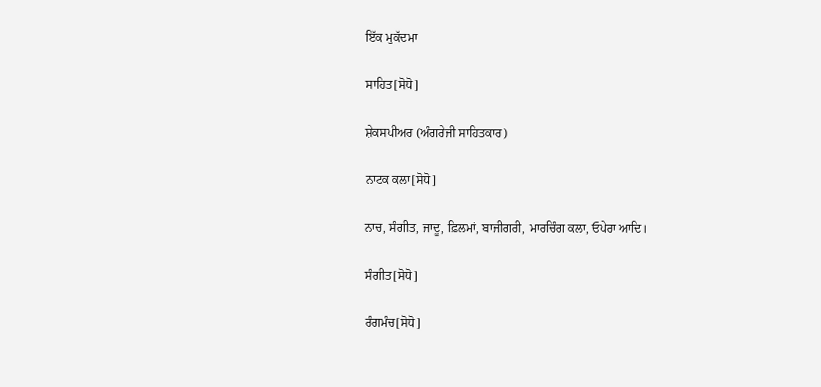ਇੱਕ ਮੁਕੱਦਮਾ

ਸਾਹਿਤ[ਸੋਧੋ]

ਸ਼ੇਕਸਪੀਅਰ (ਅੰਗਰੇਜੀ ਸਾਹਿਤਕਾਰ)

ਨਾਟਕ ਕਲਾ[ਸੋਧੋ]

ਨਾਚ, ਸੰਗੀਤ, ਜਾਦੂ, ਫ਼ਿਲਮਾਂ, ਬਾਜੀਗਰੀ, ਮਾਰਚਿੰਗ ਕਲਾ, ਓਪੇਰਾ ਆਦਿ।

ਸੰਗੀਤ[ਸੋਧੋ]

ਰੰਗਮੰਚ[ਸੋਧੋ]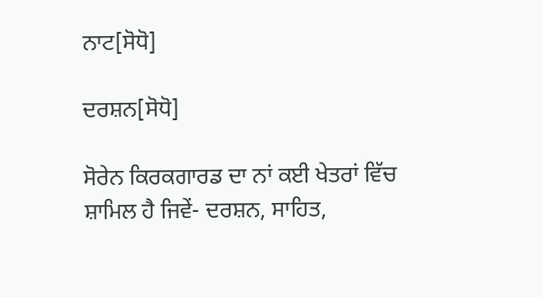ਨਾਟ[ਸੋਧੋ]

ਦਰਸ਼ਨ[ਸੋਧੋ]

ਸੋਰੇਨ ਕਿਰਕਗਾਰਡ ਦਾ ਨਾਂ ਕਈ ਖੇਤਰਾਂ ਵਿੱਚ ਸ਼ਾਮਿਲ ਹੈ ਜਿਵੇਂ- ਦਰਸ਼ਨ, ਸਾਹਿਤ,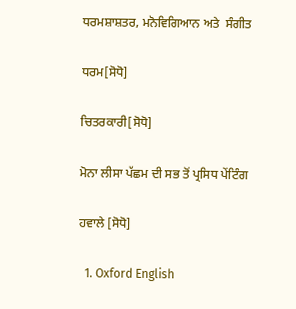ਧਰਮਸ਼ਾਸ਼ਤਰ, ਮਨੋਵਿਗਿਆਨ ਅਤੇ  ਸੰਗੀਤ

ਧਰਮ[ਸੋਧੋ]

ਚਿਤਰਕਾਰੀ[ਸੋਧੋ]

ਮੋਨਾ ਲੀਸਾ ਪੱਛਮ ਦੀ ਸਭ ਤੋਂ ਪ੍ਰਸਿਧ ਪੇਂਟਿੰਗ

ਹਵਾਲੇ [ਸੋਧੋ]

  1. Oxford English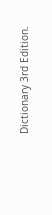Dictionary 3rd Edition.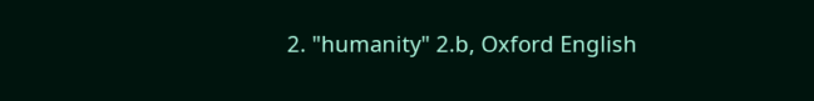2. "humanity" 2.b, Oxford English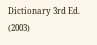Dictionary 3rd Ed. (2003)